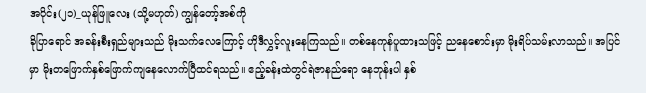အပိုင်း(၂၁)_ယုန်ဖြူလေး (သို့မဟုတ်) ကျွန်တော့်အစ်ကို
ခိုပြာရောင် အခန်းစီးရှည်များသည် မိုးသက်လေကြောင့် ဟိုဒီလွှင့်လူးနေကြသည်။ တစ်နေကုန်ပူထားသဖြင့် ညနေစောင်းမှာ မိုးရိပ်သမ်းလာသည်။ အပြင်မှာ မိုးတဖြောက်နှစ်ဖြောက်ကျနေလောက်ပြီထင်ရသည်။ ဧည့်ခန်းထဲတွင်ရဲဇာနည်ရော နေဘုန်းပါ နှစ်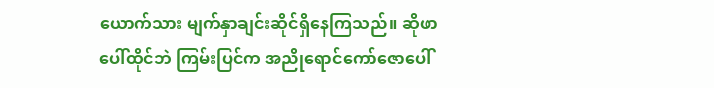ယောက်သား မျက်နှာချင်းဆိုင်ရှိနေကြသည်။ ဆိုဖာပေါ်ထိုင်ဘဲ ကြမ်းပြင်က အညိုရောင်ကော်ဇောပေါ်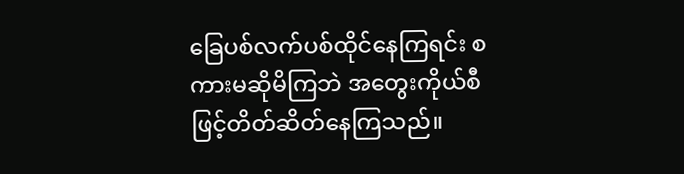ခြေပစ်လက်ပစ်ထိုင်နေကြရင်း စကားမဆိုမိကြဘဲ အတွေးကိုယ်စီဖြင့်တိတ်ဆိတ်နေကြသည်။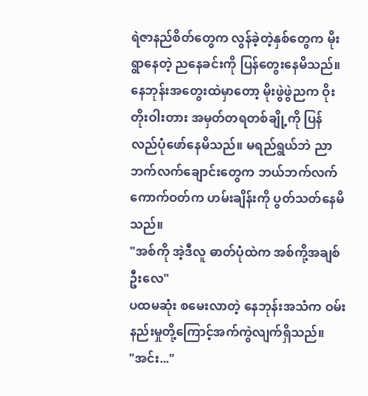ရဲဇာနည်စိတ်တွေက လွန်ခဲ့တဲ့နှစ်တွေက မိုးရွာနေတဲ့ ညနေခင်းကို ပြန်တွေးနေမိသည်။ နေဘုန်းအတွေးထဲမှာတော့ မိုးဖွဲဖွဲညက ဝိုးတိုးဝါးတား အမှတ်တရတစ်ချို့ကို ပြန်လည်ပုံဖော်နေမိသည်။ မရည်ရွယ်ဘဲ ညာဘက်လက်ချောင်းတွေက ဘယ်ဘက်လက်ကောက်ဝတ်က ဟမ်းချိန်းကို ပွတ်သတ်နေမိသည်။
"အစ်ကို အဲ့ဒီလူ ဓာတ်ပုံထဲက အစ်ကို့အချစ်ဦးလေ"
ပထမဆုံး စမေးလာတဲ့ နေဘုန်းအသံက ဝမ်းနည်းမှုတို့ကြောင့်အက်ကွဲလျက်ရှိသည်။
"အင်း..."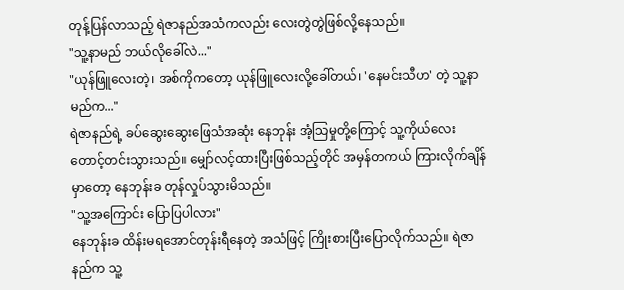တုန့်ပြန်လာသည့် ရဲဇာနည်အသံကလည်း လေးတွဲတွဲဖြစ်လို့နေသည်။
"သူ့နာမည် ဘယ်လိုခေါ်လဲ..."
"ယုန်ဖြူလေးတဲ့၊ အစ်ကိုကတော့ ယုန်ဖြူလေးလို့ခေါ်တယ်၊ 'နေမင်းသီဟ' တဲ့ သူ့နာမည်က..."
ရဲဇာနည်ရဲ့ ခပ်ဆွေးဆွေးဖြေသံအဆုံး နေဘုန်း အံ့သြမှုတို့ကြောင့် သူ့ကိုယ်လေး တောင့်တင်းသွားသည်။ မျှော်လင့်ထားပြီးဖြစ်သည့်တိုင် အမှန်တကယ် ကြားလိုက်ချိန်မှာတော့ နေဘုန်းခ တုန်လှုပ်သွားမိသည်။
"သူ့အကြောင်း ပြောပြပါလား"
နေဘုန်းခ ထိန်းမရအောင်တုန်းရီနေတဲ့ အသံဖြင့် ကြိုးစားပြီးပြောလိုက်သည်။ ရဲဇာနည်က သူ့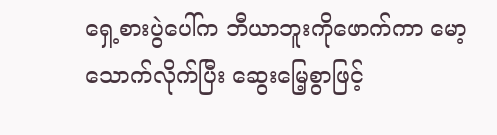ရှေ့စားပွဲပေါ်က ဘီယာဘူးကိုဖောက်ကာ မော့သောက်လိုက်ပြီး ဆွေးမြေ့စွာဖြင့်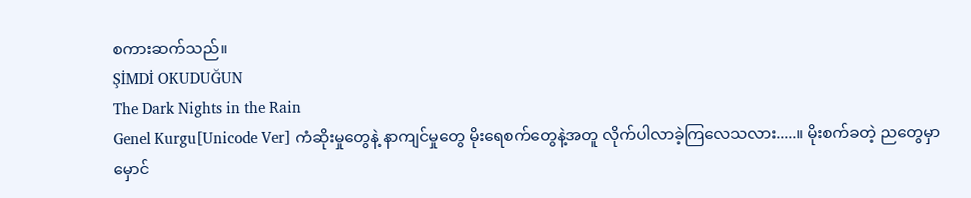စကားဆက်သည်။
ŞİMDİ OKUDUĞUN
The Dark Nights in the Rain
Genel Kurgu[Unicode Ver] ကံဆိုးမှုတွေနဲ့ နာကျင်မှုတွေ မိုးရေစက်တွေနဲ့အတူ လိုက်ပါလာခဲ့ကြလေသလား.....။ မိုးစက်ခတဲ့ ညတွေမှာ မှောင်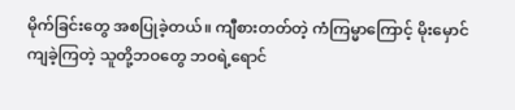မိုက်ခြင်းတွေ အစပြုခဲ့တယ်။ ကျီစားတတ်တဲ့ ကံကြမ္မာကြောင့် မိုးမှောင်ကျခဲ့ကြတဲ့ သူတို့ဘဝတွေ ဘဝရဲ့ရောင်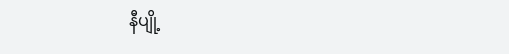နီပျို့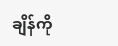ချိန်ကို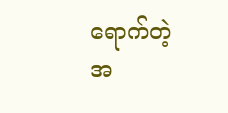ရောက်တဲ့အ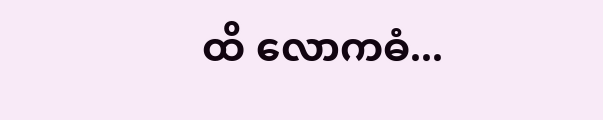ထိ လောကဓံ...